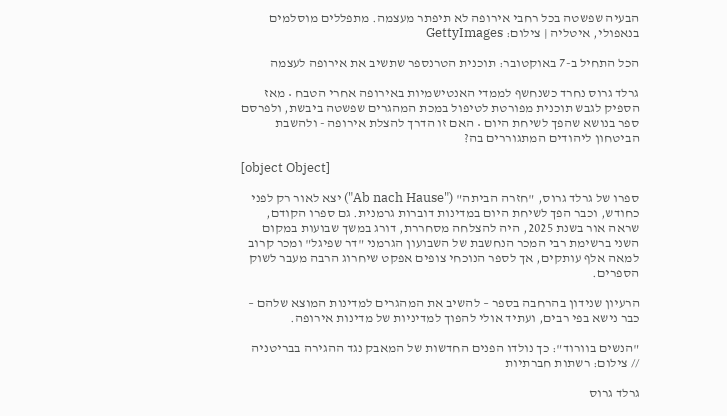הבעיה שפשטה בכל רחבי אירופה לא תיפתר מעצמה. מתפללים מוסלמים בנאפולי, איטליה | צילום: GettyImages

הכל התחיל ב-7 באוקטובר: תוכנית הטרנספר שתשיב את אירופה לעצמה

גרלד גרוס נחרד כשנחשף לממדי האנטישמיות באירופה אחרי הטבח • מאז הספיק לגבש תוכנית מפורטת לטיפול במכת המהגרים שפשטה ביבשת, ולפרסם ספר בנושא שהפך לשיחת היום • האם זו הדרך להצלת אירופה - ולהשבת הביטחון ליהודים המתגוררים בה?

[object Object]

ספרו של גרלד גרוס, "חזרה הביתה" ("Ab nach Hause") יצא לאור רק לפני כחודש, וכבר הפך לשיחת היום במדינות דוברות גרמנית. גם ספרו הקודם, שראה אור בשנת 2025, היה להצלחה מסחררת, דורג במשך שבועות במקום השני ברשימת רבי המכר הנחשבת של השבועון הגרמני "דר שפיגל" ומכר קרוב למאה אלף עותקים, אך לספר הנוכחי צופים אפקט שיחרוג הרבה מעבר לשוק הספרים.

הרעיון שנידון בהרחבה בספר – להשיב את המהגרים למדינות המוצא שלהם – כבר נישא בפי רבים, ועתיד אולי להפוך למדיניות של מדינות אירופה.

"הנשים בוורוד": כך נולדו הפנים החדשות של המאבק נגד ההגירה בבריטניה // צילום: רשתות חברתיות

גרלד גרוס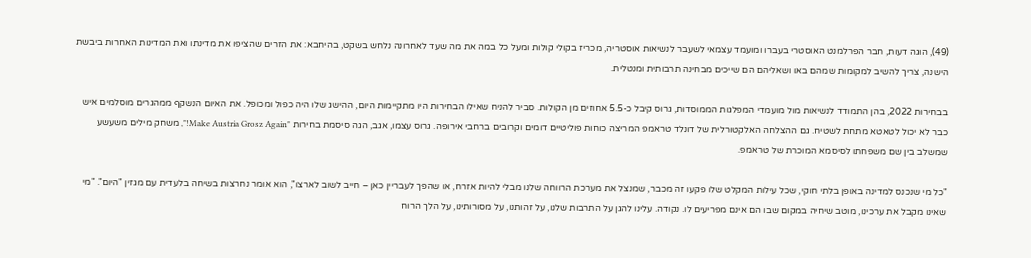(49), הוגה דעות, חבר הפרלמנט האוסטרי בעברו ומועמד עצמאי לשעבר לנשיאות אוסטריה, מכריז בקולי קולות ומעל כל במה את מה שעד לאחרונה נלחש בשקט, בהיחבא: את הזרים שהציפו את מדינתו ואת המדינות האחרות ביבשת הישנה, צריך להשיב למקומות שמהם באו ושאליהם הם שייכים מבחינה תרבותית ומנטלית.

בבחירות 2022, בהן התמודד לנשיאות מול מועמדי המפלגות הממוסדות, גרוס קיבל כ-5.5 אחוזים מן הקולות. סביר להניח שאילו הבחירות היו מתקיימות היום, ההישג שלו היה כפול ומכופל. את האיום הנשקף ממהגרים מוסלמים איש כבר לא יכול לטאטא מתחת לשטיח. גם ההצלחה האלקטורלית של דונלד טראמפ המריצה כוחות פוליטיים דומים וקרובים ברחבי אירופה. גרוס עצמו, אגב, הגה סיסמת בחירות "Make Austria Grosz Again!", משחק מילים משעשע שמשלב בין שם משפחתו לסיסמא המוכרת של טראמפ.

"כל מי שנכנס למדינה באופן בלתי חוקי, שכל עילות המקלט שלו פקעו זה מכבר, שמנצל את מערכת הרווחה שלנו מבלי להיות אזרח, או שהפך לעבריין כאן – חייב לשוב לארצו", הוא אומר נחרצות בשיחה בלעדית עם מגזין "היום". "מי שאינו מקבל את ערכינו, מוטב שיחיה במקום שבו הם אינם מפריעים לו. נקודה. עלינו להגן על התרבות שלנו, על זהותנו, על מסורותינו, על הלך הרוח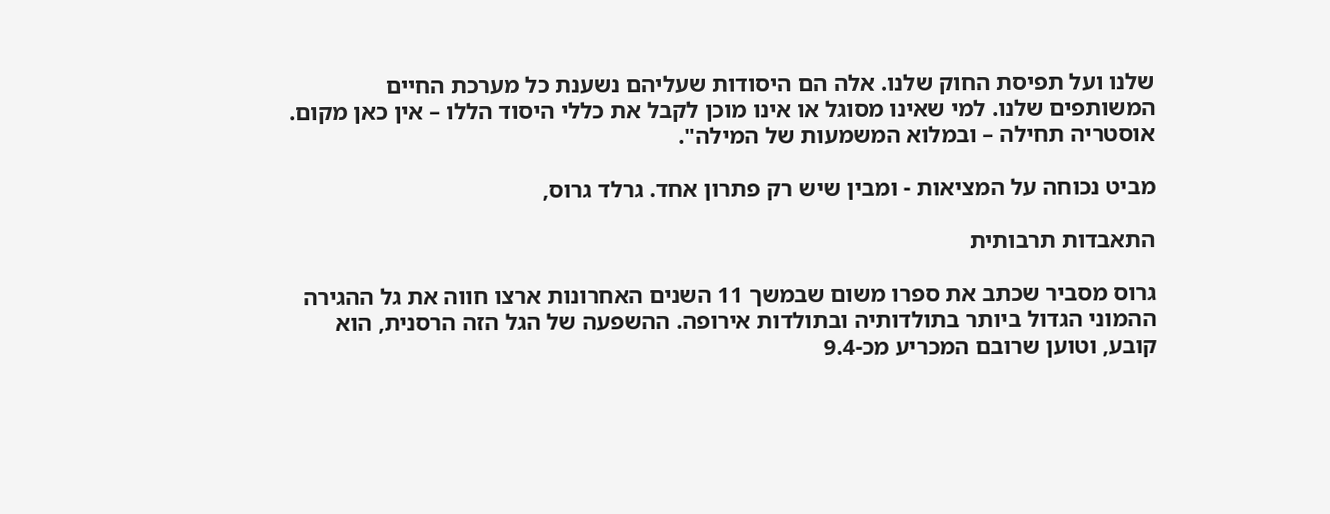שלנו ועל תפיסת החוק שלנו. אלה הם היסודות שעליהם נשענת כל מערכת החיים המשותפים שלנו. למי שאינו מסוגל או אינו מוכן לקבל את כללי היסוד הללו – אין כאן מקום. אוסטריה תחילה – ובמלוא המשמעות של המילה".

מביט נכוחה על המציאות - ומבין שיש רק פתרון אחד. גרלד גרוס,

התאבדות תרבותית

גרוס מסביר שכתב את ספרו משום שבמשך 11 השנים האחרונות ארצו חווה את גל ההגירה ההמוני הגדול ביותר בתולדותיה ובתולדות אירופה. ההשפעה של הגל הזה הרסנית, הוא קובע, וטוען שרובם המכריע מכ-9.4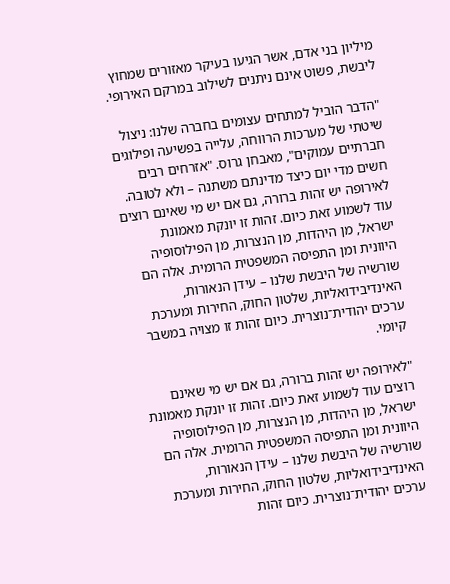מיליון בני אדם, אשר הגיעו בעיקר מאזורים שמחוץ ליבשת, פשוט אינם ניתנים לשילוב במרקם האירופי.

"הדבר הוביל למתחים עצומים בחברה שלנו: ניצול שיטתי של מערכות הרווחה, עלייה בפשיעה ופילוגים חברתיים עמוקים", מאבחן גרוס. "אזרחים רבים חשים מדי יום כיצד מדינתם משתנה – ולא לטובה. לאירופה יש זהות ברורה, גם אם יש מי שאינם רוצים עוד לשמוע זאת כיום. זהות זו יונקת מאמונת ישראל, מן היהדות, מן הנצרות, מן הפילוסופיה היוונית ומן התפיסה המשפטית הרומית. אלה הם שורשיה של היבשת שלנו – עידן הנאורות, האינדיבידואליות, שלטון החוק, החירות ומערכת ערכים יהודית־נוצרית. כיום זהות זו מצויה במשבר קיומי.

"לאירופה יש זהות ברורה, גם אם יש מי שאינם רוצים עוד לשמוע זאת כיום. זהות זו יונקת מאמונת ישראל, מן היהדות, מן הנצרות, מן הפילוסופיה היוונית ומן התפיסה המשפטית הרומית. אלה הם שורשיה של היבשת שלנו – עידן הנאורות, האינדיבידואליות, שלטון החוק, החירות ומערכת ערכים יהודית־נוצרית. כיום זהות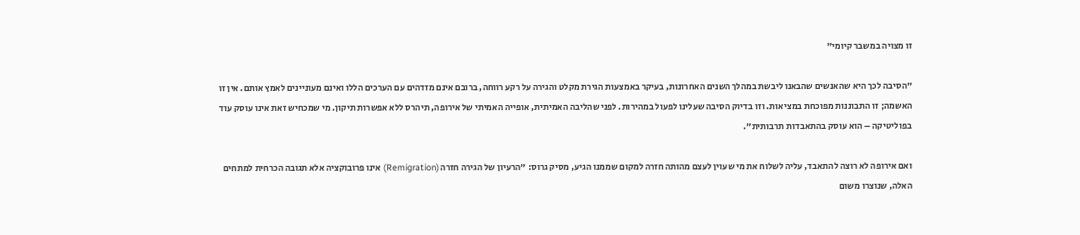זו מצויה במשבר קיומי"

"הסיבה לכך היא שהאנשים שהבאנו ליבשת במהלך השנים האחרונות, בעיקר באמצעות הגירת מקלט והגירה על רקע רווחה, ברובם אינם מזדהים עם הערכים הללו ואינם מעוניינים לאמץ אותם. אין זו האשמה; זו התבוננות מפוכחת במציאות. וזו בדיוק הסיבה שעלינו לפעול במהירות. לפני שהליבה האמיתית, אופייה האמיתי של אירופה, תיהרס ללא אפשרות תיקון. מי שמכחיש זאת אינו עוסק עוד בפוליטיקה – הוא עוסק בהתאבדות תרבותית".

ואם אירופה לא רוצה להתאבד, עליה לשלוח את מי שעוין לעצם מהותה חזרה למקום שממנו הגיע, מסיק גרוס: "הרעיון של הגירה חזרה (Remigration) אינו פרובוקציה אלא תגובה הכרחית למתחים האלה, שנוצרו משום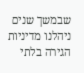שבמשך שנים ניהלנו מדיניות הגירה בלתי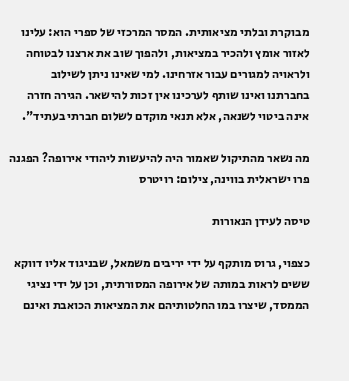מבוקרת ובלתי מציאותית. המסר המרכזי של ספרי הוא: עלינו לאזור אומץ ולהכיר במציאות, ולהפוך שוב את ארצנו לבטוחה ולראויה למגורים עבור אזרחינו. למי שאינו ניתן לשילוב בחברתנו ואינו שותף לערכינו אין זכות להישאר. הגירה חזרה אינה ביטוי לשנאה, אלא תנאי מוקדם לשלום חברתי בעתיד".

מה נשאר מהתיקול שאמור היה להיעשות ליהודי אירופה? הפגנה פרו ישראלית בווינה, צילום: רויטרס

טיסה לעידן הנאורות

כצפוי, גרוס מותקף על ידי יריבים משמאל, שבניגוד אליו דווקא ששים לראות במותה של אירופה המסורתית, וכן על ידי נציגי הממסד, שיצרו במו החלטותיהם את המציאות הכואבת ואינם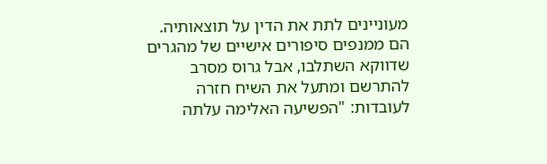מעוניינים לתת את הדין על תוצאותיה. הם ממנפים סיפורים אישיים של מהגרים שדווקא השתלבו, אבל גרוס מסרב להתרשם ומתעל את השיח חזרה לעובדות: "הפשיעה האלימה עלתה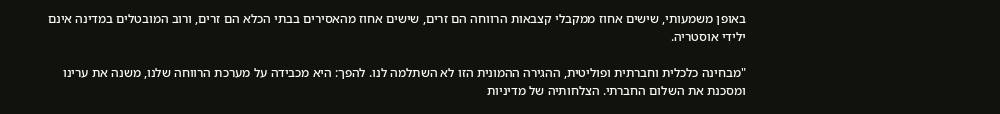באופן משמעותי, שישים אחוז ממקבלי קצבאות הרווחה הם זרים, שישים אחוז מהאסירים בבתי הכלא הם זרים, ורוב המובטלים במדינה אינם ילידי אוסטריה.

"מבחינה כלכלית וחברתית ופוליטית, ההגירה ההמונית הזו לא השתלמה לנו. להפך: היא מכבידה על מערכת הרווחה שלנו, משנה את ערינו ומסכנת את השלום החברתי. הצלחותיה של מדיניות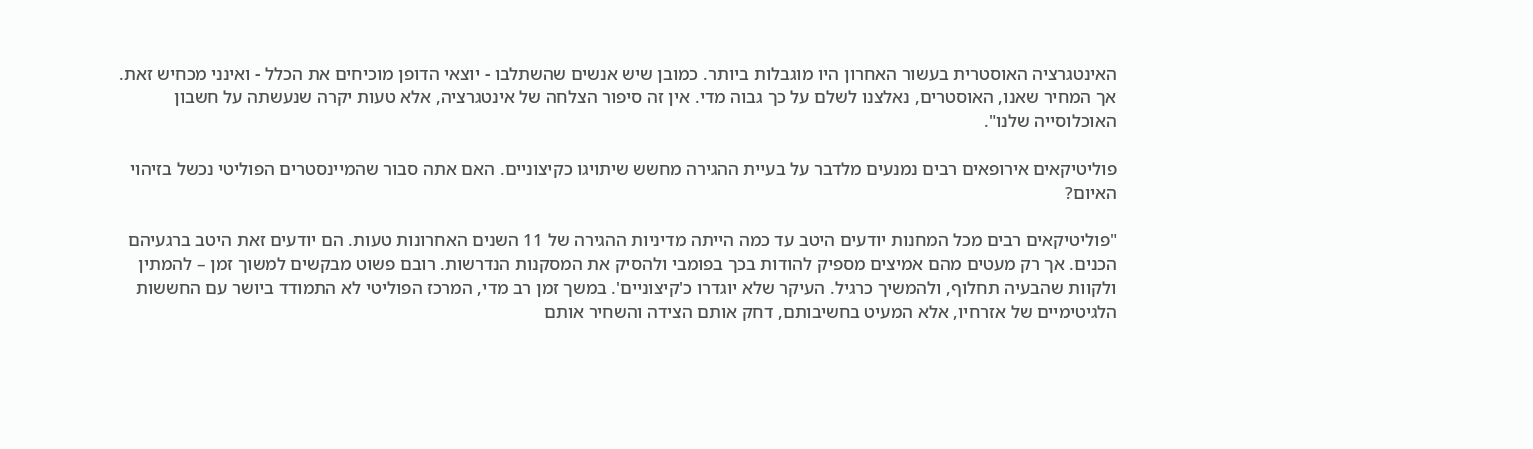האינטגרציה האוסטרית בעשור האחרון היו מוגבלות ביותר. כמובן שיש אנשים שהשתלבו - יוצאי הדופן מוכיחים את הכלל - ואינני מכחיש זאת. אך המחיר שאנו, האוסטרים, נאלצנו לשלם על כך גבוה מדי. אין זה סיפור הצלחה של אינטגרציה, אלא טעות יקרה שנעשתה על חשבון האוכלוסייה שלנו".

פוליטיקאים אירופאים רבים נמנעים מלדבר על בעיית ההגירה מחשש שיתויגו כקיצוניים. האם אתה סבור שהמיינסטרים הפוליטי נכשל בזיהוי האיום?

"פוליטיקאים רבים מכל המחנות יודעים היטב עד כמה הייתה מדיניות ההגירה של 11 השנים האחרונות טעות. הם יודעים זאת היטב ברגעיהם הכנים. אך רק מעטים מהם אמיצים מספיק להודות בכך בפומבי ולהסיק את המסקנות הנדרשות. רובם פשוט מבקשים למשוך זמן – להמתין ולקוות שהבעיה תחלוף, ולהמשיך כרגיל. העיקר שלא יוגדרו כ'קיצוניים'. במשך זמן רב מדי, המרכז הפוליטי לא התמודד ביושר עם החששות הלגיטימיים של אזרחיו, אלא המעיט בחשיבותם, דחק אותם הצידה והשחיר אותם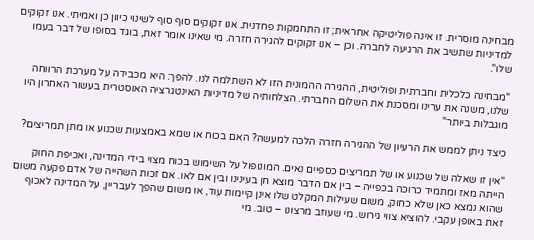מבחינה מוסרית. זו אינה פוליטיקה אחראית; זו התחמקות פחדנית. אנו זקוקים סוף סוף לשינוי כיוון כן ואמיתי. אנו זקוקים למדיניות שתשיב את הרגיעה לחברה. וכן – אנו זקוקים להגירה חזרה. מי שאינו אומר זאת, בוגד בסופו של דבר בעמו שלו".

"מבחינה כלכלית וחברתית ופוליטית, ההגירה ההמונית הזו לא השתלמה לנו. להפך: היא מכבידה על מערכת הרווחה שלנו, משנה את ערינו ומסכנת את השלום החברתי. הצלחותיה של מדיניות האינטגרציה האוסטרית בעשור האחרון היו מוגבלות ביותר"

כיצד ניתן לממש את הרעיון של ההגירה חזרה הלכה למעשה? האם בכוח או שמא באמצעות שכנוע או מתן תמריצים?

"אין זו שאלה של שכנוע או של תמריצים כספיים נאים. המונופול על השימוש בכוח מצוי בידי המדינה, ואכיפת החוק הייתה מאז ומתמיד כרוכה בכפייה – בין אם הדבר מוצא חן בעינינו ובין אם לאו. אם זכות השהייה של אדם פקעה משום שהוא נמצא כאן שלא כחוק, משום שעילות המקלט שלו אינן קיימות עוד, או משום שהפך לעבריין, על המדינה לאכוף זאת באופן עקבי. להוציא צווי גירוש. מי שעוזב מרצונו – טוב. מי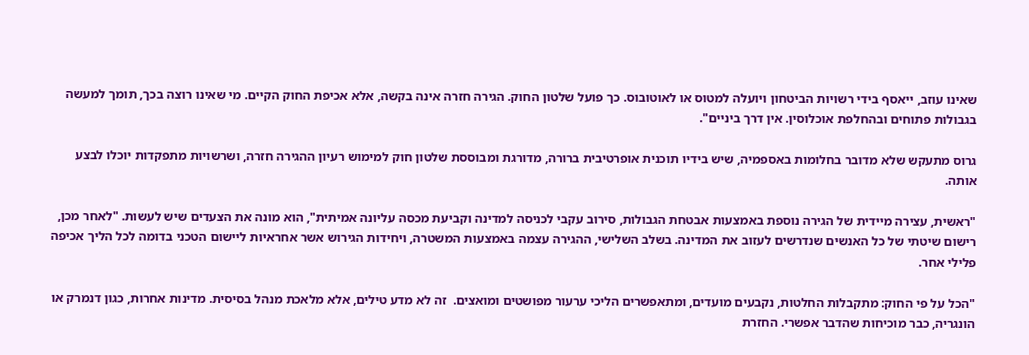שאינו עוזב, ייאסף בידי רשויות הביטחון ויועלה למטוס או לאוטובוס. כך פועל שלטון החוק. הגירה חזרה אינה בקשה, אלא אכיפת החוק הקיים. מי שאינו רוצה בכך, תומך למעשה בגבולות פתוחים ובהחלפת אוכלוסין. אין דרך ביניים".

גרוס מתעקש שלא מדובר בחלומות באספמיה, שיש בידיו תוכנית אופרטיבית ברורה, מדורגת ומבוססת שלטון חוק למימוש רעיון ההגירה חזרה, ושרשויות מתפקדות יוכלו לבצע אותה.

"ראשית, עצירה מיידית של הגירה נוספת באמצעות אבטחת הגבולות, סירוב עקבי לכניסה למדינה וקביעת מכסה עליונה אמיתית", הוא מונה את הצעדים שיש לעשות. "לאחר מכן, רישום שיטתי של כל האנשים שנדרשים לעזוב את המדינה. בשלב השלישי, ההגירה עצמה באמצעות המשטרה, ויחידות הגירוש אשר אחראיות ליישום הטכני בדומה לכל הליך אכיפה פלילי אחר.

"הכל על פי החוק: מתקבלות החלטות, נקבעים מועדים, ומתאפשרים הליכי ערעור מפושטים ומואצים.  זה לא מדע טילים, אלא מלאכת מנהל בסיסית. מדינות אחרות, כגון דנמרק או הונגריה, כבר מוכיחות שהדבר אפשרי. החזרת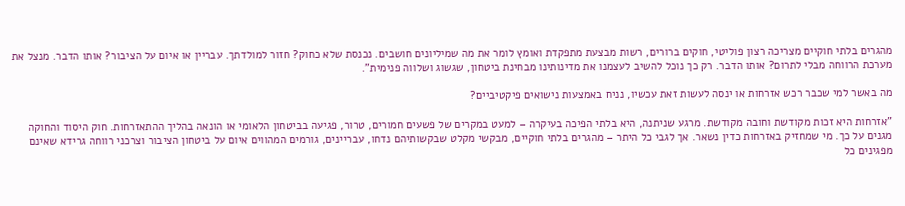מהגרים בלתי חוקיים מצריכה רצון פוליטי, חוקים ברורים, רשות מבצעת מתפקדת ואומץ לומר את מה שמיליונים חושבים. נכנסת שלא כחוק? חזור למולדתך. עבריין או איום על הציבור? אותו הדבר. מנצל את מערכת הרווחה מבלי לתרום? אותו הדבר. רק כך נוכל להשיב לעצמנו את מדינותינו מבחינת ביטחון, שגשוג ושלווה פנימית".

מה באשר למי שכבר רכש אזרחות או ינסה לעשות זאת עכשיו, נניח באמצעות נישואים פיקטיביים?

"אזרחות היא זכות מקודשת וחובה מקודשת. מרגע שניתנה, היא בלתי הפיכה בעיקרה – למעט במקרים של פשעים חמורים, טרור, פגיעה בביטחון הלאומי או הונאה בהליך ההתאזרחות. חוק היסוד והחוקה מגנים על כך. מי שמחזיק באזרחות כדין נשאר. אך לגבי כל היתר – מהגרים בלתי חוקיים, מבקשי מקלט שבקשותיהם נדחו, עבריינים, גורמים המהווים איום על ביטחון הציבור וצרכני רווחה גרידא שאינם מפגינים כל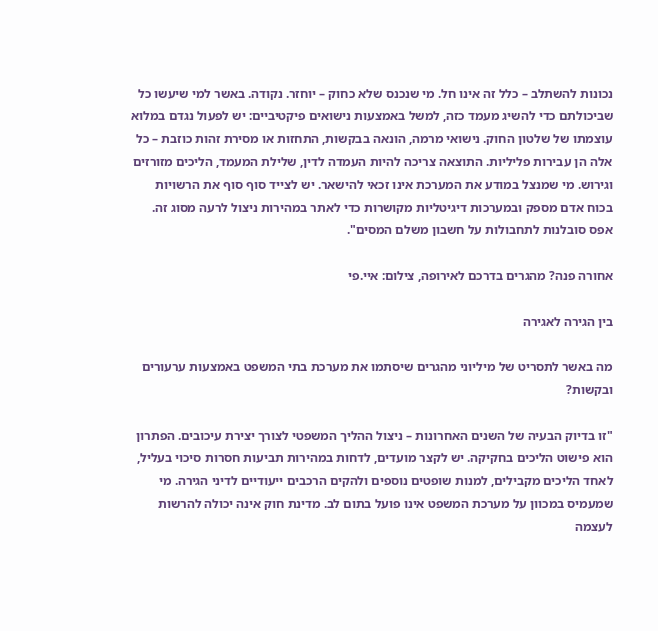נכונות להשתלב – כלל זה אינו חל. מי שנכנס שלא כחוק – יוחזר. נקודה. באשר למי שיעשו כל שביכולתם כדי להשיג מעמד כזה, למשל באמצעות נישואים פיקטיביים: יש לפעול נגדם במלוא עוצמתו של שלטון החוק. נישואי מרמה, הונאה בבקשות, התחזות או מסירת זהות כוזבת – כל אלה הן עבירות פליליות. התוצאה צריכה להיות העמדה לדין, שלילת המעמד, הליכים מזורזים וגירוש. מי שמנצל במודע את המערכת אינו זכאי להישאר. יש לצייד סוף סוף את הרשויות בכוח אדם מספק ובמערכות דיגיטליות מקושרות כדי לאתר במהירות ניצול לרעה מסוג זה. אפס סובלנות לתחבולות על חשבון משלם המסים".

אחורה פנה? מהגרים בדרכם לאירופה, צילום: איי.פי

בין הגירה לאגירה

מה באשר לתסריט של מיליוני מהגרים שיסתמו את מערכת בתי המשפט באמצעות ערעורים ובקשות?

"זו בדיוק הבעיה של השנים האחרונות – ניצול ההליך המשפטי לצורך יצירת עיכובים. הפתרון הוא פישוט הליכים בחקיקה. יש לקצר מועדים, לדחות במהירות תביעות חסרות סיכוי בעליל, לאחד הליכים מקבילים, למנות שופטים נוספים ולהקים הרכבים ייעודיים לדיני הגירה. מי שמעמיס במכוון על מערכת המשפט אינו פועל בתום לב. מדינת חוק אינה יכולה להרשות לעצמה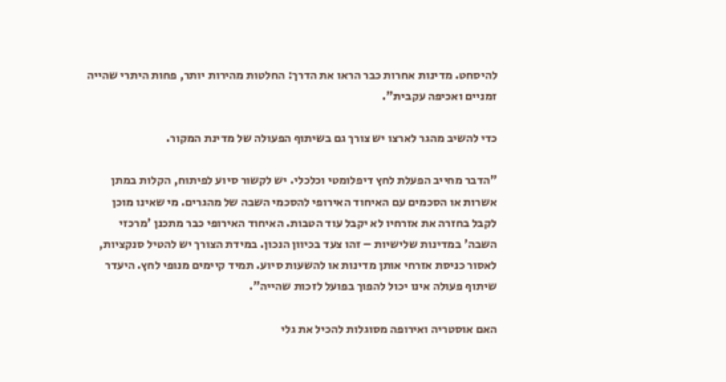להיסחט. מדינות אחרות כבר הראו את הדרך: החלטות מהירות יותר, פחות היתרי שהייה זמניים ואכיפה עקבית".

כדי להשיב מהגר לארצו יש צורך גם בשיתוף הפעולה של מדינת המקור.

"הדבר מחייב הפעלת לחץ דיפלומטי וכלכלי. יש לקשור סיוע לפיתוח, הקלות במתן אשרות או הסכמים עם האיחוד האירופי להסכמי השבה של מהגרים. מי שאינו מוכן לקבל בחזרה את אזרחיו לא יקבל עוד הטבות. האיחוד האירופי כבר מתכנן 'מרכזי השבה' במדינות שלישיות – זהו צעד בכיוון הנכון. במידת הצורך יש להטיל סנקציות, לאסור כניסת אזרחי אותן מדינות או להשעות סיוע. תמיד קיימים מנופי לחץ. היעדר שיתוף פעולה אינו יכול להפוך בפועל לזכות שהייה".

האם אוסטריה ואירופה מסוגלות להכיל את גלי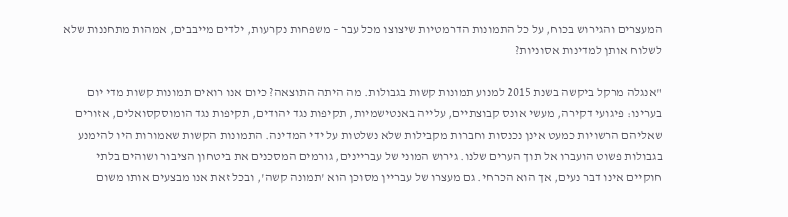המעצרים והגירוש בכוח, על כל התמונות הדרמטיות שיצוצו מכל עבר – משפחות נקרעות, ילדים מייבבים, אמהות מתחננות שלא לשלוח אותן למדינות אסוניות?

"אנגלה מרקל ביקשה בשנת 2015 למנוע תמונות קשות בגבולות. מה היתה התוצאה? כיום אנו רואים תמונות קשות מדי יום בערינו: פיגועי דקירה, מעשי אונס קבוצתיים, עלייה באנטישמיות, תקיפות נגד יהודים, תקיפות נגד הומוסקסואלים, אזורים שאליהם הרשויות כמעט אינן נכנסות וחברות מקבילות שלא נשלטות על ידי המדינה. התמונות הקשות שאמורות היו להימנע בגבולות פשוט הועברו אל תוך הערים שלנו. גירוש המוני של עבריינים, גורמים המסכנים את ביטחון הציבור ושוהים בלתי חוקיים אינו דבר נעים, אך הוא הכרחי. גם מעצרו של עבריין מסוכן הוא 'תמונה קשה', ובכל זאת אנו מבצעים אותו משום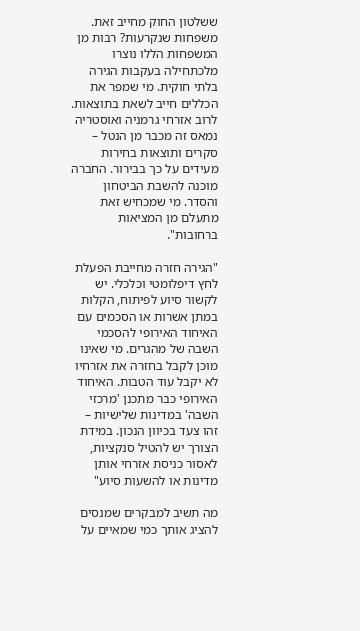ששלטון החוק מחייב זאת. משפחות שנקרעות? רבות מן המשפחות הללו נוצרו מלכתחילה בעקבות הגירה בלתי חוקית. מי שמפר את הכללים חייב לשאת בתוצאות. לרוב אזרחי גרמניה ואוסטריה נמאס זה מכבר מן הנטל – סקרים ותוצאות בחירות מעידים על כך בבירור. החברה מוכנה להשבת הביטחון והסדר. מי שמכחיש זאת מתעלם מן המציאות ברחובות".

"הגירה חזרה מחייבת הפעלת לחץ דיפלומטי וכלכלי. יש לקשור סיוע לפיתוח, הקלות במתן אשרות או הסכמים עם האיחוד האירופי להסכמי השבה של מהגרים. מי שאינו מוכן לקבל בחזרה את אזרחיו לא יקבל עוד הטבות. האיחוד האירופי כבר מתכנן 'מרכזי השבה' במדינות שלישיות – זהו צעד בכיוון הנכון. במידת הצורך יש להטיל סנקציות, לאסור כניסת אזרחי אותן מדינות או להשעות סיוע"

מה תשיב למבקרים שמנסים להציג אותך כמי שמאיים על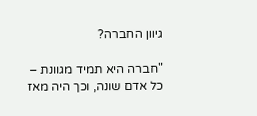גיוון החברה?

"חברה היא תמיד מגוונת – כל אדם שונה, וכך היה מאז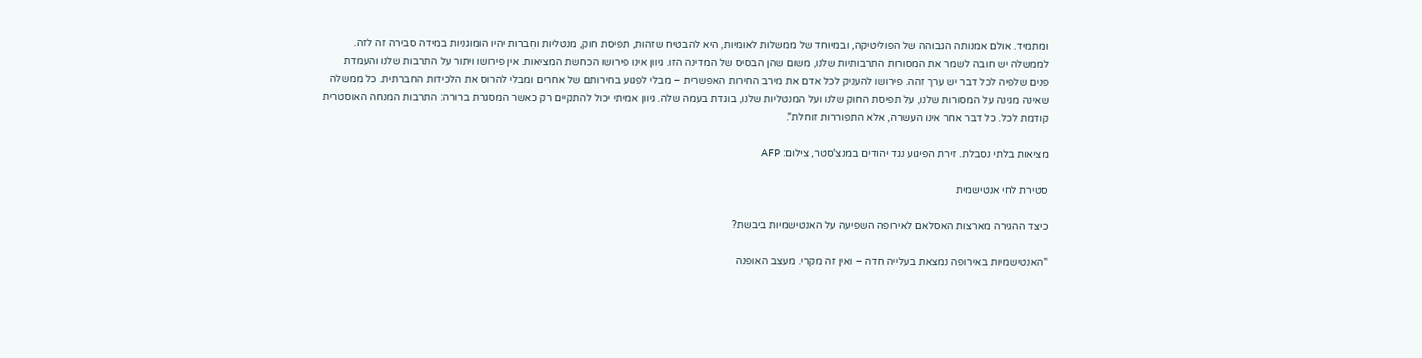ומתמיד. אולם אמנותה הגבוהה של הפוליטיקה, ובמיוחד של ממשלות לאומיות, היא להבטיח שזהות, תפיסת חוק, מנטליות וחִברות יהיו הומוגניות במידה סבירה זה לזה. לממשלה יש חובה לשמר את המסורות התרבותיות שלנו, משום שהן הבסיס של המדינה הזו. גיוון אינו פירושו הכחשת המציאות. אין פירושו ויתור על התרבות שלנו והעמדת פנים שלפיה לכל דבר יש ערך זהה. פירושו להעניק לכל אדם את מירב החירות האפשרית – מבלי לפגוע בחירותם של אחרים ומבלי להרוס את הלכידות החברתית. כל ממשלה שאינה מגינה על המסורות שלנו, על תפיסת החוק שלנו ועל המנטליות שלנו, בוגדת בעמה שלה. גיוון אמיתי יכול להתקיים רק כאשר המסגרת ברורה: התרבות המנחה האוסטרית קודמת לכל. כל דבר אחר אינו העשרה, אלא התפוררות זוחלת".

מציאות בלתי נסבלת. זירת הפיגוע נגד יהודים במנצ'סטר, צילום: AFP

סטירת לחי אנטישמית

כיצד ההגירה מארצות האסלאם לאירופה השפיעה על האנטישמיות ביבשת?

"האנטישמיות באירופה נמצאת בעלייה חדה – ואין זה מקרי. מעצב האופנה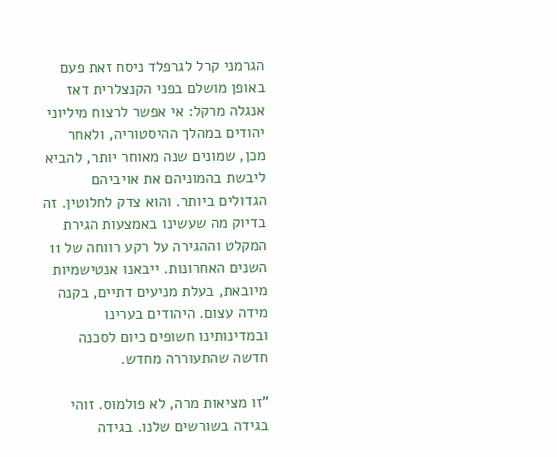הגרמני קרל לגרפלד ניסח זאת פעם באופן מושלם בפני הקנצלרית דאז אנגלה מרקל: אי אפשר לרצוח מיליוני יהודים במהלך ההיסטוריה, ולאחר מכן, שמונים שנה מאוחר יותר, להביא ליבשת בהמוניהם את אויביהם הגדולים ביותר. והוא צדק לחלוטין. זה בדיוק מה שעשינו באמצעות הגירת המקלט וההגירה על רקע רווחה של 11 השנים האחרונות. ייבאנו אנטישמיות מיובאת, בעלת מניעים דתיים, בקנה מידה עצום. היהודים בערינו ובמדינותינו חשופים כיום לסכנה חדשה שהתעוררה מחדש.

"זו מציאות מרה, לא פולמוס. זוהי בגידה בשורשים שלנו. בגידה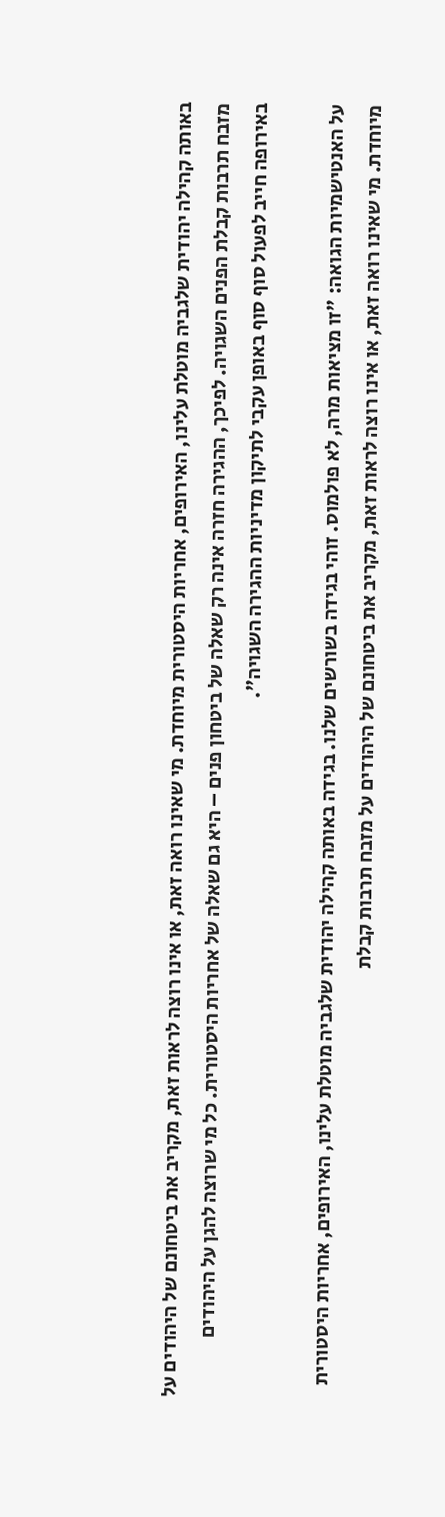באותה קהילה יהודית שלגביה מוטלת עלינו, האירופים, אחריות היסטורית מיוחדת. מי שאינו רואה זאת, או אינו רוצה לראות זאת, מקריב את ביטחונם של היהודים על מזבח תרבות קבלת הפנים השגויה. לפיכך, ההגירה חזרה אינה רק שאלה של ביטחון פנים – היא גם שאלה של אחריות היסטורית. כל מי שרוצה להגן על היהודים באירופה חייב לפעול סוף סוף באופן עקבי לתיקון מדיניות ההגירה השגויה".

על האנטישמיות הגואה: "זו מציאות מרה, לא פולמוס. זוהי בגידה בשורשים שלנו. בגידה באותה קהילה יהודית שלגביה מוטלת עלינו, האירופים, אחריות היסטורית מיוחדת. מי שאינו רואה זאת, או אינו רוצה לראות זאת, מקריב את ביטחונם של היהודים על מזבח תרבות קבלת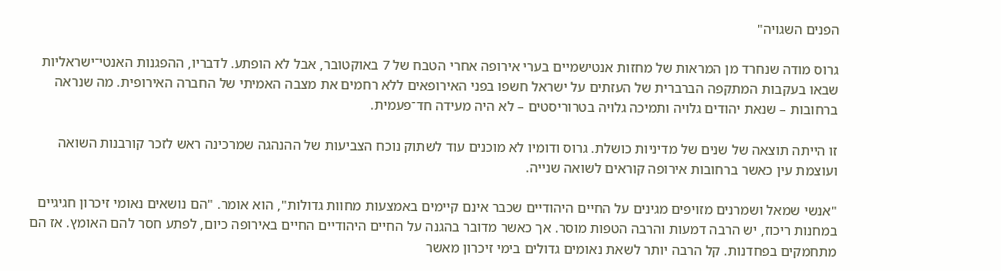הפנים השגויה"

גרוס מודה שנחרד מן המראות של מחזות אנטישמיים בערי אירופה אחרי הטבח של 7 באוקטובר, אבל לא הופתע. לדבריו, ההפגנות האנטי־ישראליות שבאו בעקבות המתקפה הברברית של העזתים על ישראל חשפו בפני האירופאים ללא רחמים את מצבה האמיתי של החברה האירופית. מה שנראה ברחובות – שנאת יהודים גלויה ותמיכה גלויה בטרוריסטים – לא היה מעידה חד־פעמית.

זו הייתה תוצאה של שנים של מדיניות כושלת. גרוס ודומיו לא מוכנים עוד לשתוק נוכח הצביעות של ההנהגה שמרכינה ראש לזכר קורבנות השואה ועוצמת עין כאשר ברחובות אירופה קוראים לשואה שנייה.

"אנשי שמאל ושמרנים מזויפים מגינים על החיים היהודיים שכבר אינם קיימים באמצעות מחוות גדולות", הוא אומר. "הם נושאים נאומי זיכרון חגיגיים במחנות ריכוז, יש הרבה דמעות והרבה הטפות מוסר. אך כאשר מדובר בהגנה על החיים היהודיים החיים באירופה כיום, לפתע חסר להם האומץ. אז הם מתחמקים בפחדנות. קל הרבה יותר לשאת נאומים גדולים בימי זיכרון מאשר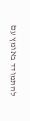להתמודד באומץ עם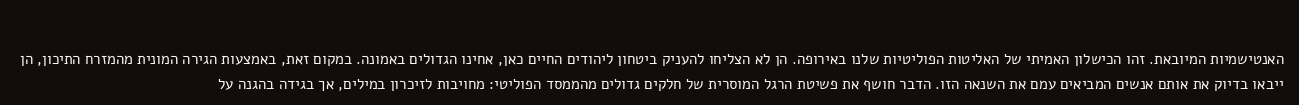האנטישמיות המיובאת. זהו הכישלון האמיתי של האליטות הפוליטיות שלנו באירופה. הן לא הצליחו להעניק ביטחון ליהודים החיים כאן, אחינו הגדולים באמונה. במקום זאת, באמצעות הגירה המונית מהמזרח התיכון, הן ייבאו בדיוק את אותם אנשים המביאים עמם את השנאה הזו. הדבר חושף את פשיטת הרגל המוסרית של חלקים גדולים מהממסד הפוליטי: מחויבות לזיכרון במילים, אך בגידה בהגנה על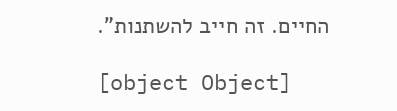החיים. זה חייב להשתנות".

[object Object]